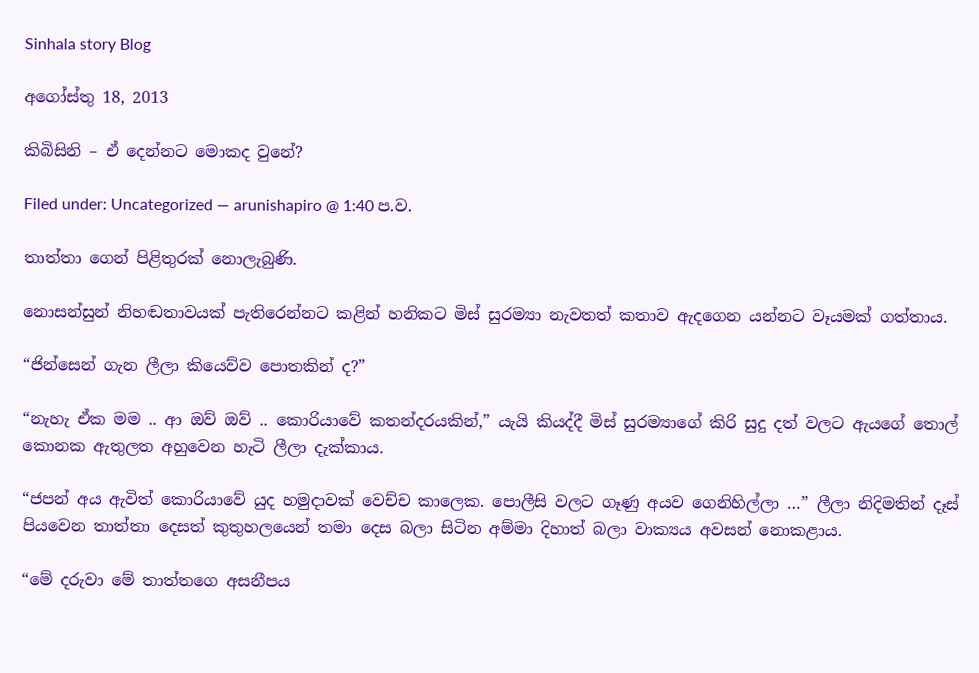Sinhala story Blog

අගෝස්තු 18, 2013

කිබිසිනි – ඒ දෙන්නට මොකද වුනේ?

Filed under: Uncategorized — arunishapiro @ 1:40 ප.ව.

තාත්තා ගෙන් පිළිතුරක් නොලැබුණි.

නොසන්සුන් නිහඬතාවයක් පැතිරෙන්නට කළින් හනිකට මිස් සුරම්‍යා නැවතත් කතාව ඇදගෙන යන්නට වෑයමක් ගත්තාය.

“ජින්සෙන් ගැන ලීලා කියෙව්ව පොතකින් ද?”

“නැහැ ඒක මම .. ආ ඔව් ඔව් .. කොරියාවේ කතන්දරයකින්,” යැයි කියද්දී මිස් සුරම්‍යාගේ කිරි සුදු දත් වලට ඇයගේ තොල් කොනක ඇතුලත අහුවෙන හැටි ලීලා දැක්කාය.

“ජපන් අය ඇවිත් කොරියාවේ යුද හමුදාවක් වෙච්ච කාලෙක. පොලීසි වලට ගෑණු අයව ගෙනිහිල්ලා …” ලීලා නිදිමතින් දෑස් පියවෙන තාත්තා දෙසත් කුතුහලයෙන් තමා දෙස බලා සිටින අම්මා දිහාත් බලා වාක්‍යය අවසන් නොකළාය.

“මේ දරුවා මේ තාත්තගෙ අසනීපය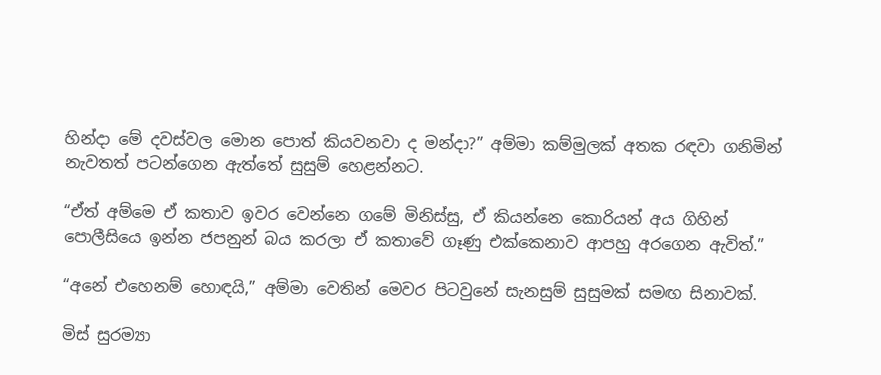හින්දා මේ දවස්වල මොන පොත් කියවනවා ද මන්දා?” අම්මා කම්මුලක් අතක රඳවා ගනිමින් නැවතත් පටන්ගෙන ඇත්තේ සුසුම් හෙළන්නට.

“ඒත් අම්මෙ ඒ කතාව ඉවර වෙන්නෙ ගමේ මිනිස්සු, ඒ කියන්නෙ කොරියන් අය ගිහින් පොලීසියෙ ඉන්න ජපනුන් බය කරලා ඒ කතාවේ ගෑණු එක්කෙනාව ආපහු අරගෙන ඇවිත්.”

“අනේ එහෙනම් හොඳයි,” අම්මා වෙතින් මෙවර පිටවුනේ සැනසුම් සුසුමක් සමඟ සිනාවක්.

මිස් සුරම්‍යා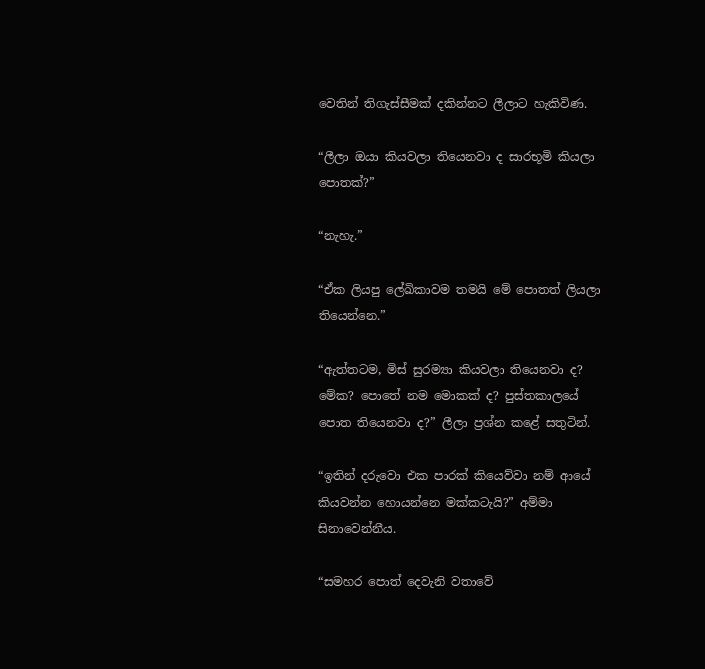වෙතින් තිගැස්සීමක් දකින්නට ලීලාට හැකිවිණ.

“ලීලා ඔයා කියවලා තියෙනවා ද සාරභූමි කියලා පොතක්?”

“නැහැ.”

“ඒක ලියපු ලේඛිකාවම තමයි මේ පොතත් ලියලා තියෙන්නෙ.”

“ඇත්තටම, මිස් සුරම්‍යා කියවලා තියෙනවා ද? මේක? පොතේ නම මොකක් ද? පුස්තකාලයේ පොත තියෙනවා ද?” ලීලා ප්‍රශ්න කළේ සතුටින්.

“ඉතින් දරුවො එක පාරක් කියෙව්වා නම් ආයේ කියවන්න හොයන්නෙ මක්කටැයි?” අම්මා සිනාවෙන්නීය.

“සමහර පොත් දෙවැනි වතාවේ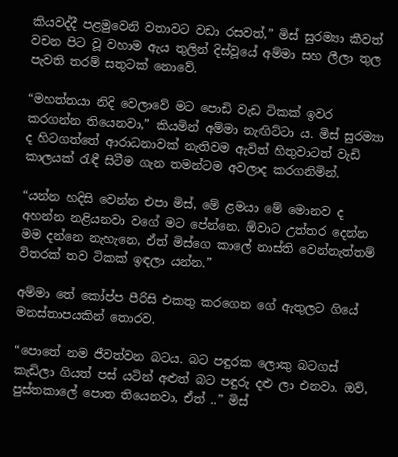කියවද්දී පළමුවෙනි වතාවට වඩා රසවත්,” මිස් සුරම්‍යා කීවත් වචන පිට වූ වහාම ඇය තුලින් දිස්වූයේ අම්මා සහ ලීලා තුල පැවති තරම් සතුටක් නොවේ.

“මහත්තයා නිදි වෙලාවේ මට පොඩි වැඩ ටිකක් ඉවර කරගන්න තියෙනවා,” කියමින් අම්මා නැඟිට්ටා ය. මිස් සුරම්‍යා ද හිටගත්තේ ආරාධනාවක් නැතිවම ඇවිත් හිතුවාටත් වැඩි කාලයක් රැඳී සිටීම ගැන තමන්ටම අවලාද කරගනිමින්.

“යන්න හදිසි වෙන්න එපා මිස්, මේ ළමයා මේ මොනව ද අහන්න නළියනවා වගේ මට පේන්නෙ. ඕවාට උත්තර දෙන්න මම දන්නෙ නැහැනෙ, ඒත් මිස්ගෙ කාලේ නාස්ති වෙන්නැත්තම් විතරක් තව ටිකක් ඉඳලා යන්න.”

අම්මා තේ කෝප්ප පීරිසි එකතු කරගෙන ගේ ඇතුලට ගියේ මනස්තාපයකින් තොරව.

“පොතේ නම ජීවත්වන බටය. බට පඳුරක ලොකු බටගස් කැඩිලා ගියත් පස් යටින් අළුත් බට පඳුරු දළු ලා එනවා. ඔව්, පුස්තකාලේ පොත තියෙනවා, ඒත් ..” මිස්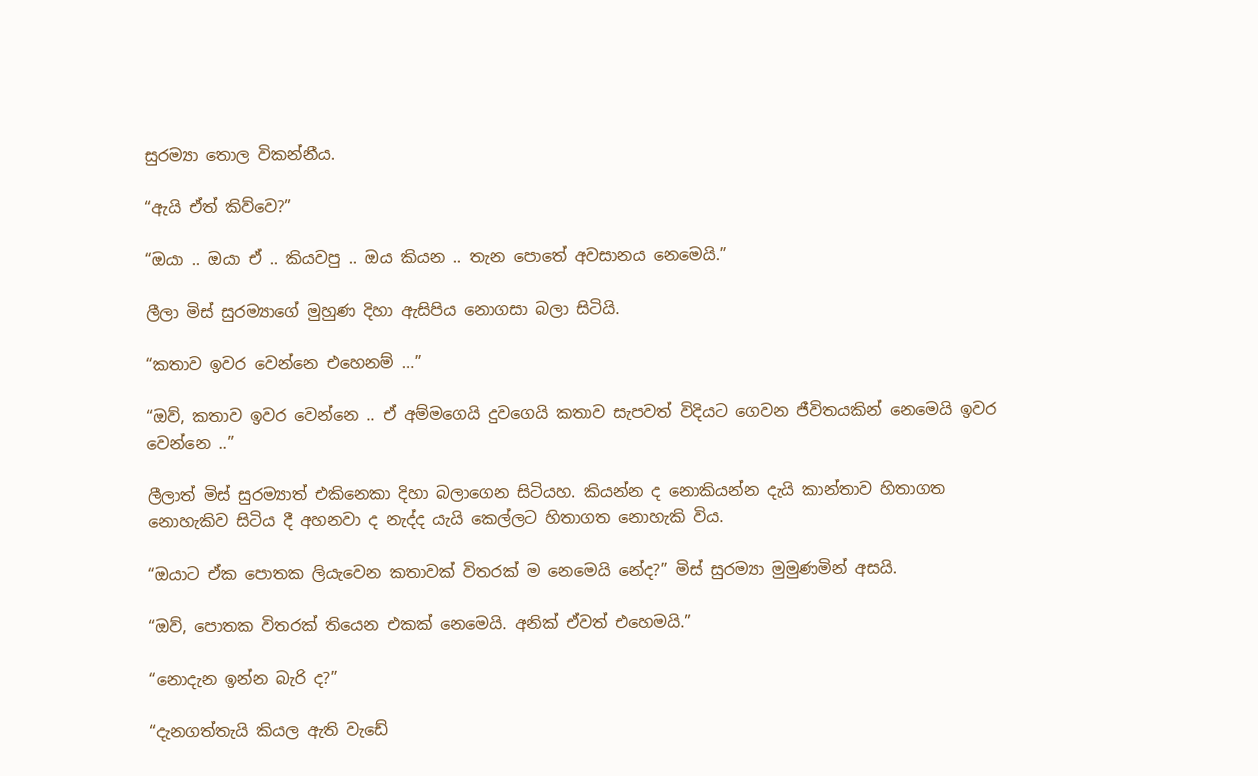සුරම්‍යා තොල විකන්නීය.

“ඇයි ඒත් කිව්වෙ?”

“ඔයා .. ඔයා ඒ .. කියවපු .. ඔය කියන .. තැන පොතේ අවසානය නෙමෙයි.”

ලීලා මිස් සුරම්‍යාගේ මුහුණ දිහා ඇසිපිය නොගසා බලා සිටියි.

“කතාව ඉවර වෙන්නෙ එහෙනම් …”

“ඔව්, කතාව ඉවර වෙන්නෙ .. ඒ අම්මගෙයි දුවගෙයි කතාව සැපවත් විදියට ගෙවන ජීවිතයකින් නෙමෙයි ඉවර වෙන්නෙ ..”

ලීලාත් මිස් සුරම්‍යාත් එකිනෙකා දිහා බලාගෙන සිටියහ. කියන්න ද නොකියන්න දැයි කාන්තාව හිතාගත නොහැකිව සිටිය දී අහනවා ද නැද්ද යැයි කෙල්ලට හිතාගත නොහැකි විය.

“ඔයාට ඒක පොතක ලියැවෙන කතාවක් විතරක් ම නෙමෙයි නේද?” මිස් සුරම්‍යා මුමුණමින් අසයි.

“ඔව්, පොතක විතරක් තියෙන එකක් නෙමෙයි. අනික් ඒවත් එහෙමයි.”

“නොදැන ඉන්න බැරි ද?”

“දැනගත්තැයි කියල ඇති වැඩේ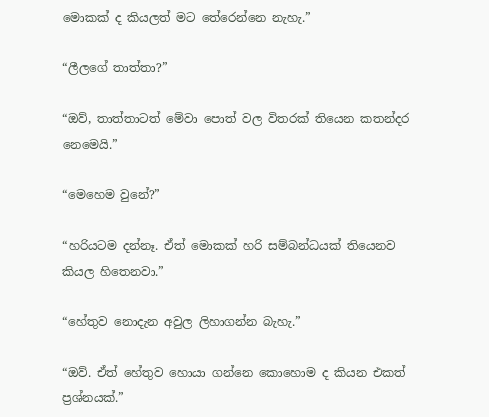මොකක් ද කියලත් මට තේරෙන්නෙ නැහැ.”

“ලීලගේ තාත්තා?”

“ඔව්, තාත්තාටත් මේවා පොත් වල විතරක් තියෙන කතන්දර නෙමෙයි.”

“මෙහෙම වුනේ?”

“හරියටම දන්නෑ. ඒත් මොකක් හරි සම්බන්ධයක් තියෙනව කියල හිතෙනවා.”

“හේතුව නොදැන අවුල ලිහාගන්න බැහැ.”

“ඔව්. ඒත් හේතුව හොයා ගන්නෙ කොහොම ද කියන එකත් ප්‍රශ්නයක්.”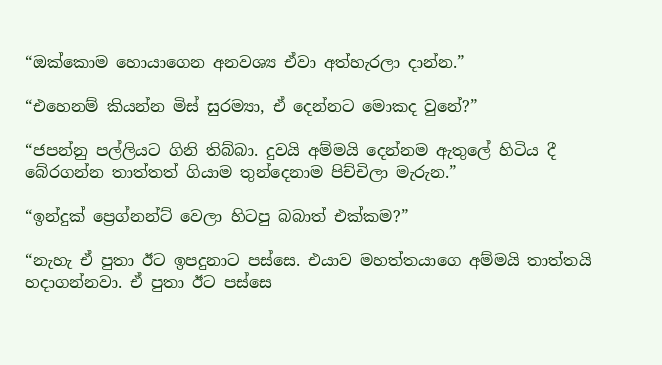“ඔක්කොම හොයාගෙන අනවශ්‍ය ඒවා අත්හැරලා දාන්න.”

“එහෙනම් කියන්න මිස් සුරම්‍යා, ඒ දෙන්නට මොකද වුනේ?”

“ජපන්නු පල්ලියට ගිනි තිබ්බා. දුවයි අම්මයි දෙන්නම ඇතුලේ හිටිය දී බේරගන්න තාත්තත් ගියාම තුන්දෙනාම පිච්චිලා මැරුන.”

“ඉන්දුක් ප්‍රෙග්නන්ට් වෙලා හිටපු බබාත් එක්කම?”

“නැහැ ඒ පුතා ඊට ඉපදුනාට පස්සෙ. එයාව මහත්තයාගෙ අම්මයි තාත්තයි හදාගන්නවා. ඒ පුතා ඊට පස්සෙ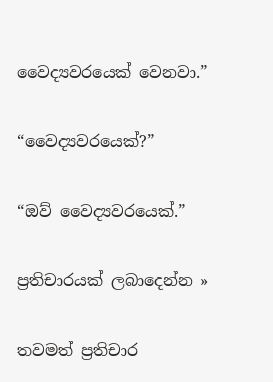වෛද්‍යවරයෙක් වෙනවා.”

“වෛද්‍යවරයෙක්?”

“ඔව් වෛද්‍යවරයෙක්.”

ප්‍රතිචාරයක් ලබාදෙන්න »

තවමත් ප්‍රතිචාර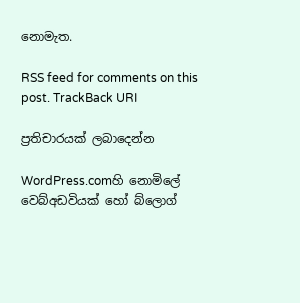නොමැත.

RSS feed for comments on this post. TrackBack URI

ප්‍රතිචාරයක් ලබාදෙන්න

WordPress.comහි නොමිලේ වෙබ්අඩවියක් හෝ බ්ලොග්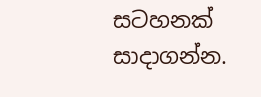සටහනක් සාදාගන්න.